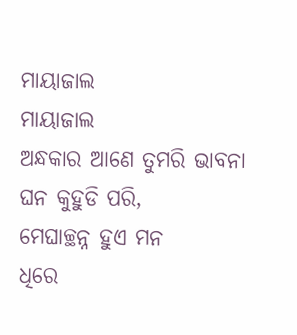ମାୟାଜାଲ
ମାୟାଜାଲ
ଅନ୍ଧକାର ଆଣେ ତୁମରି ଭାବନା
ଘନ କୁହୁଡି ପରି,
ମେଘାଚ୍ଛନ୍ନ ହୁଏ ମନ
ଧିରେ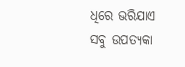ଧିରେ ଭରିଯାଏ
ସବୁ ଉପତ୍ୟକା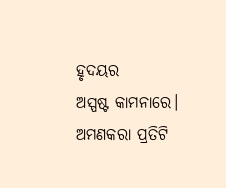ହୃଦୟର
ଅସ୍ପଷ୍ଟ କାମନାରେ।
ଅମଣକରା ପ୍ରତିଟି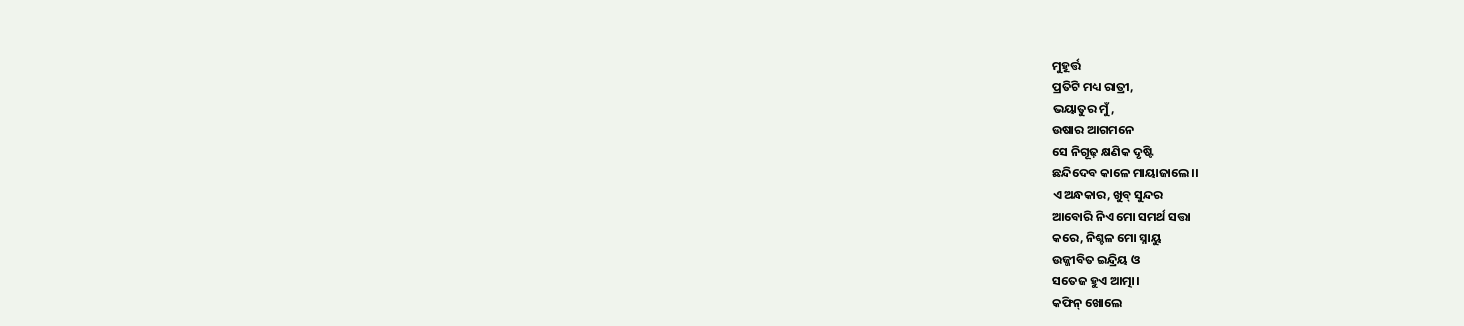ମୁହୂର୍ତ୍ତ
ପ୍ରତିଟି ମଧ୍ୟ ରାତ୍ରୀ,
ଭୟାତୁର ମୁଁ,
ଉଷାର ଆଗମନେ
ସେ ନିଗୂଢ଼ କ୍ଷଣିକ ଦୃଷ୍ଟି
ଛନ୍ଦିଦେବ କାଳେ ମାୟାଜାଲେ।।
ଏ ଅନ୍ଧକାର, ଖୁବ୍ ସୁନ୍ଦର
ଆବୋରି ନିଏ ମୋ ସମର୍ଥ ସତ୍ତା
କରେ, ନିଶ୍ଚଳ ମୋ ସ୍ନାୟୁ
ଉଜ୍ଜୀବିତ ଇନ୍ଦ୍ରିୟ ଓ
ସତେଜ ହୁଏ ଆତ୍ମା।
କଫିନ୍ ଖୋଲେ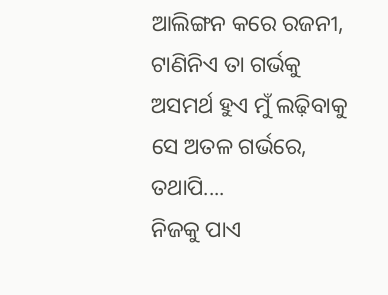ଆଲିଙ୍ଗନ କରେ ରଜନୀ,
ଟାଣିନିଏ ତା ଗର୍ଭକୁ
ଅସମର୍ଥ ହୁଏ ମୁଁ ଲଢ଼ିବାକୁ
ସେ ଅତଳ ଗର୍ଭରେ,
ତଥାପି....
ନିଜକୁ ପାଏ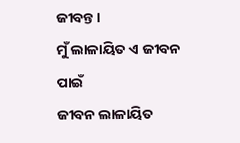ଜୀବନ୍ତ।
ମୁଁ ଲାଳାୟିତ ଏ ଜୀବନ ପାଇଁ
ଜୀବନ ଲାଳାୟିତ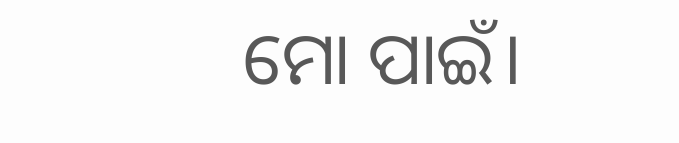ମୋ ପାଇଁ।